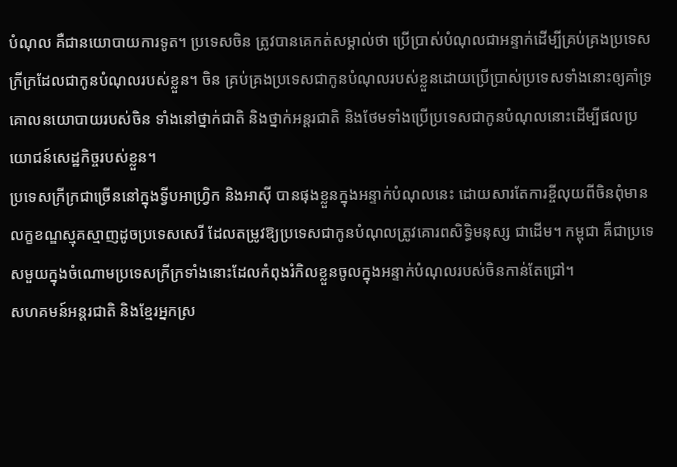បំណុល គឺជានយោបាយការទូត។ ប្រទេសចិន ត្រូវបានគេកត់សម្គាល់ថា ប្រើប្រាស់បំណុលជាអន្ទាក់ដើម្បីគ្រប់គ្រងប្រទេសក្រីក្រដែលជាកូនបំណុលរបស់ខ្លួន។ ចិន គ្រប់គ្រងប្រទេសជាកូនបំណុលរបស់ខ្លួនដោយប្រើប្រាស់ប្រទេសទាំងនោះឲ្យគាំទ្រគោលនយោបាយរបស់ចិន ទាំងនៅថ្នាក់ជាតិ និងថ្នាក់អន្តរជាតិ និងថែមទាំងប្រើប្រទេសជាកូនបំណុលនោះដើម្បីផលប្រយោជន៍សេដ្ឋកិច្ចរបស់ខ្លួន។
ប្រទេសក្រីក្រជាច្រើននៅក្នុងទ្វីបអាហ្វ្រិក និងអាស៊ី បានផុងខ្លួនក្នុងអន្ទាក់បំណុលនេះ ដោយសារតែការខ្ចីលុយពីចិនពុំមានលក្ខខណ្ឌស្មុគស្មាញដូចប្រទេសសេរី ដែលតម្រូវឱ្យប្រទេសជាកូនបំណុលត្រូវគោរពសិទ្ធិមនុស្ស ជាដើម។ កម្ពុជា គឺជាប្រទេសមួយក្នុងចំណោមប្រទេសក្រីក្រទាំងនោះដែលកំពុងរំកិលខ្លួនចូលក្នុងអន្ទាក់បំណុលរបស់ចិនកាន់តែជ្រៅ។
សហគមន៍អន្តរជាតិ និងខ្មែរអ្នកស្រ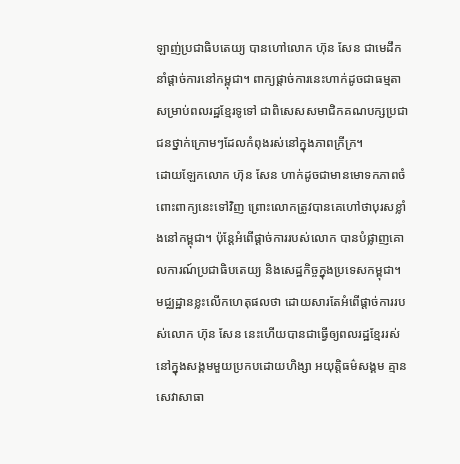ឡាញ់ប្រជាធិបតេយ្យ បានហៅលោក ហ៊ុន សែន ជាមេដឹកនាំផ្ដាច់ការនៅកម្ពុជា។ ពាក្យផ្ដាច់ការនេះហាក់ដូចជាធម្មតាសម្រាប់ពលរដ្ឋខ្មែរទូទៅ ជាពិសេសសមាជិកគណបក្សប្រជាជនថ្នាក់ក្រោមៗដែលកំពុងរស់នៅក្នុងភាពក្រីក្រ។
ដោយឡែកលោក ហ៊ុន សែន ហាក់ដូចជាមានមោទកភាពចំពោះពាក្យនេះទៅវិញ ព្រោះលោកត្រូវបានគេហៅថាបុរសខ្លាំងនៅកម្ពុជា។ ប៉ុន្តែអំពើផ្ដាច់ការរបស់លោក បានបំផ្លាញគោលការណ៍ប្រជាធិបតេយ្យ និងសេដ្ឋកិច្ចក្នុងប្រទេសកម្ពុជា។
មជ្ឈដ្ឋានខ្លះលើកហេតុផលថា ដោយសារតែអំពើផ្ដាច់ការរបស់លោក ហ៊ុន សែន នេះហើយបានជាធ្វើឲ្យពលរដ្ឋខ្មែររស់នៅក្នុងសង្គមមួយប្រកបដោយហិង្សា អយុត្តិធម៌សង្គម គ្មានសេវាសាធា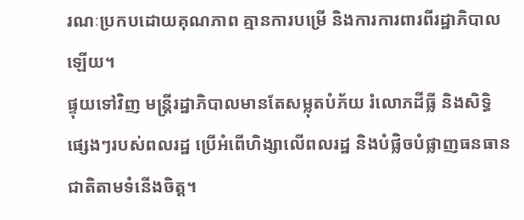រណៈប្រកបដោយគុណភាព គ្មានការបម្រើ និងការការពារពីរដ្ឋាភិបាលឡើយ។
ផ្ទុយទៅវិញ មន្ត្រីរដ្ឋាភិបាលមានតែសម្លុតបំភ័យ រំលោភដីធ្លី និងសិទ្ធិផ្សេងៗរបស់ពលរដ្ឋ ប្រើអំពើហិង្សាលើពលរដ្ឋ និងបំផ្លិចបំផ្លាញធនធានជាតិតាមទំនើងចិត្ត។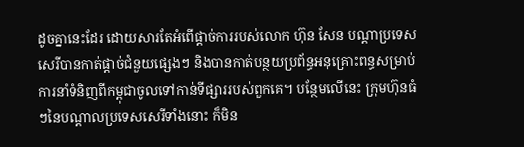ដូចគ្នានេះដែរ ដោយសារតែអំពើផ្ដាច់ការរបស់លោក ហ៊ុន សែន បណ្តាប្រទេសសេរីបានកាត់ផ្ដាច់ជំនួយផ្សេងៗ និងបានកាត់បន្ថយប្រព័ន្ធអនុគ្រោះពន្ធសម្រាប់ការនាំទំនិញពីកម្ពុជាចូលទៅកាន់ទីផ្សាររបស់ពួកគេ។ បន្ថែមលើនេះ ក្រុមហ៊ុនធំៗនៃបណ្តាលប្រទេសសេរីទាំងនោះ ក៏មិន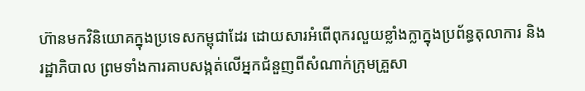ហ៊ានមកវិនិយោគក្នុងប្រទេសកម្ពុជាដែរ ដោយសារអំពើពុករលួយខ្លាំងក្លាក្នុងប្រព័ន្ធតុលាការ និងរដ្ឋាភិបាល ព្រមទាំងការគាបសង្កត់លើអ្នកជំនួញពីសំណាក់ក្រុមគ្រួសា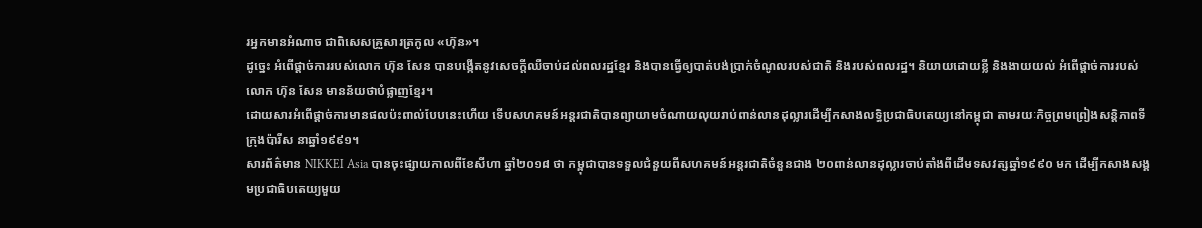រអ្នកមានអំណាច ជាពិសេសគ្រួសារត្រកូល «ហ៊ុន»។
ដូច្នេះ អំពើផ្ដាច់ការរបស់លោក ហ៊ុន សែន បានបង្កើតនូវសេចក្តីឈឺចាប់ដល់ពលរដ្ឋខ្មែរ និងបានធ្វើឲ្យបាត់បង់ប្រាក់ចំណូលរបស់ជាតិ និងរបស់ពលរដ្ឋ។ និយាយដោយខ្លី និងងាយយល់ អំពើផ្ដាច់ការរបស់លោក ហ៊ុន សែន មានន័យថាបំផ្លាញខ្មែរ។
ដោយសារអំពើផ្ដាច់ការមានផលប៉ះពាល់បែបនេះហើយ ទើបសហគមន៍អន្តរជាតិបានព្យាយាមចំណាយលុយរាប់ពាន់លានដុល្លារដើម្បីកសាងលទ្ធិប្រជាធិបតេយ្យនៅកម្ពុជា តាមរយៈកិច្ចព្រមព្រៀងសន្តិភាពទីក្រុងប៉ារីស នាឆ្នាំ១៩៩១។
សារព័ត៌មាន NIKKEI Asia បានចុះផ្សាយកាលពីខែសីហា ឆ្នាំ២០១៨ ថា កម្ពុជាបានទទួលជំនួយពីសហគមន៍អន្តរជាតិចំនួនជាង ២០ពាន់លានដុល្លារចាប់តាំងពីដើមទសវត្សឆ្នាំ១៩៩០ មក ដើម្បីកសាងសង្គមប្រជាធិបតេយ្យមួយ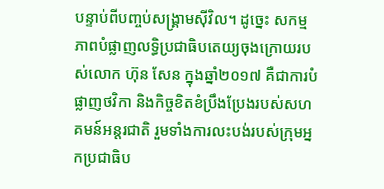បន្ទាប់ពីបញ្ចប់សង្គ្រាមស៊ីវិល។ ដូច្នេះ សកម្មភាពបំផ្លាញលទ្ធិប្រជាធិបតេយ្យចុងក្រោយរបស់លោក ហ៊ុន សែន ក្នុងឆ្នាំ២០១៧ គឺជាការបំផ្លាញថវិកា និងកិច្ចខិតខំប្រឹងប្រែងរបស់សហគមន៍អន្តរជាតិ រួមទាំងការលះបង់របស់ក្រុមអ្នកប្រជាធិប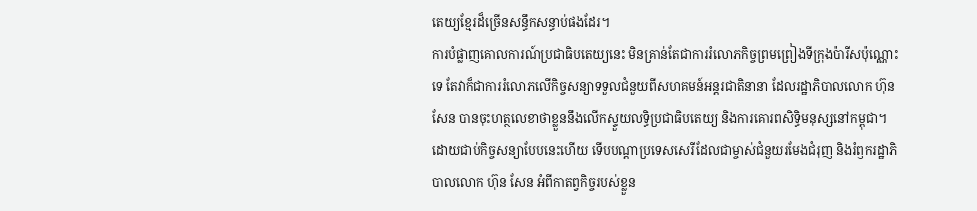តេយ្យខ្មែរដ៏ច្រើនសន្ធឹកសន្ធាប់ផងដែរ។
ការបំផ្លាញគោលការណ៍ប្រជាធិបតេយ្យនេះ មិនគ្រាន់តែជាការរំលោភកិច្ចព្រមព្រៀងទីក្រុងប៉ារីសប៉ុណ្ណោះទេ តែវាក៏ជាការរំលោភលើកិច្ចសន្យាទទួលជំនួយពីសហគមន៍អន្តរជាតិនានា ដែលរដ្ឋាភិបាលលោក ហ៊ុន សែន បានចុះហត្ថលេខាថាខ្លួននឹងលើកស្ទួយលទ្ធិប្រជាធិបតេយ្យ និងការគោរពសិទ្ធិមនុស្សនៅកម្ពុជា។ ដោយជាប់កិច្ចសន្យាបែបនេះហើយ ទើបបណ្តាប្រទេសសេរីដែលជាម្ចាស់ជំនួយរមែងជំរុញ និងរំឭករដ្ឋាភិបាលលោក ហ៊ុន សែន អំពីកាតព្វកិច្ចរបស់ខ្លួន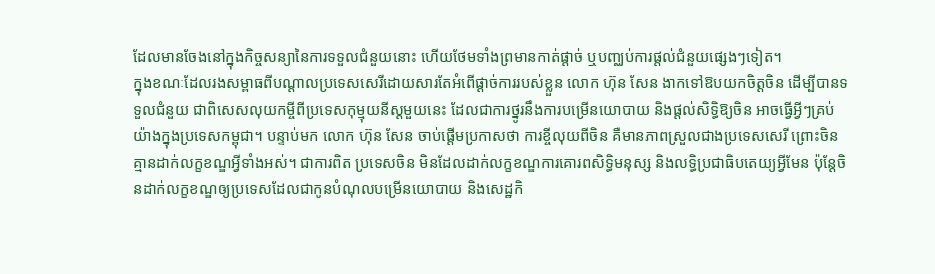ដែលមានចែងនៅក្នុងកិច្ចសន្យានៃការទទួលជំនួយនោះ ហើយថែមទាំងព្រមានកាត់ផ្ដាច់ ឬបញ្ឈប់ការផ្តល់ជំនួយផ្សេងៗទៀត។
ក្នុងខណៈដែលរងសម្ពាធពីបណ្តាលប្រទេសសេរីដោយសារតែអំពើផ្ដាច់ការរបស់ខ្លួន លោក ហ៊ុន សែន ងាកទៅឱបយកចិត្តចិន ដើម្បីបានទទួលជំនួយ ជាពិសេសលុយកម្ចីពីប្រទេសកុម្មុយនីស្តមួយនេះ ដែលជាការថ្នូរនឹងការបម្រើនយោបាយ និងផ្តល់សិទ្ធិឱ្យចិន អាចធ្វើអ្វីៗគ្រប់យ៉ាងក្នុងប្រទេសកម្ពុជា។ បន្ទាប់មក លោក ហ៊ុន សែន ចាប់ផ្តើមប្រកាសថា ការខ្ចីលុយពីចិន គឺមានភាពស្រួលជាងប្រទេសសេរី ព្រោះចិនគ្មានដាក់លក្ខខណ្ឌអ្វីទាំងអស់។ ជាការពិត ប្រទេសចិន មិនដែលដាក់លក្ខខណ្ឌការគោរពសិទ្ធិមនុស្ស និងលទ្ធិប្រជាធិបតេយ្យអ្វីមែន ប៉ុន្តែចិនដាក់លក្ខខណ្ឌឲ្យប្រទេសដែលជាកូនបំណុលបម្រើនយោបាយ និងសេដ្ឋកិ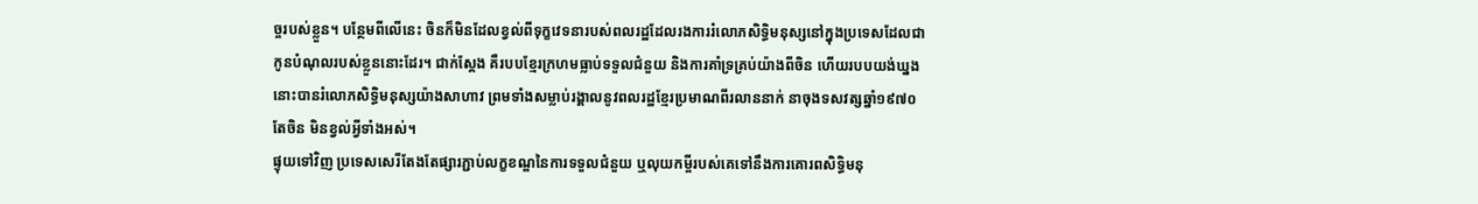ច្ចរបស់ខ្លួន។ បន្ថែមពីលើនេះ ចិនក៏មិនដែលខ្វល់ពីទុក្ខវេទនារបស់ពលរដ្ឋដែលរងការរំលោភសិទ្ធិមនុស្សនៅក្នុងប្រទេសដែលជាកូនបំណុលរបស់ខ្លួននោះដែរ។ ជាក់ស្តែង គឺរបបខ្មែរក្រហមធ្លាប់ទទួលជំនួយ និងការគាំទ្រគ្រប់យ៉ាងពីចិន ហើយរបបយង់ឃ្នងនោះបានរំលោភសិទ្ធិមនុស្សយ៉ាងសាហាវ ព្រមទាំងសម្លាប់រង្គាលនូវពលរដ្ឋខ្មែរប្រមាណពីរលាននាក់ នាចុងទសវត្សឆ្នាំ១៩៧០ តែចិន មិនខ្វល់អ្វីទាំងអស់។
ផ្ទុយទៅវិញ ប្រទេសសេរីតែងតែផ្សារភ្ជាប់លក្ខខណ្ឌនៃការទទួលជំនួយ ឬលុយកម្ចីរបស់គេទៅនឹងការគោរពសិទ្ធិមនុ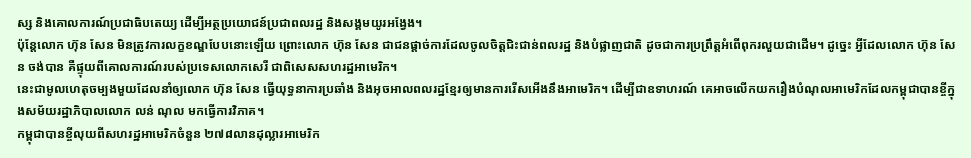ស្ស និងគោលការណ៍ប្រជាធិបតេយ្យ ដើម្បីអត្ថប្រយោជន៍ប្រជាពលរដ្ឋ និងសង្គមយូរអង្វែង។
ប៉ុន្តែលោក ហ៊ុន សែន មិនត្រូវការលក្ខខណ្ឌបែបនោះឡើយ ព្រោះលោក ហ៊ុន សែន ជាជនផ្ដាច់ការដែលចូលចិត្តជិះជាន់ពលរដ្ឋ និងបំផ្លាញជាតិ ដូចជាការប្រព្រឹត្តអំពើពុករលួយជាដើម។ ដូច្នេះ អ្វីដែលលោក ហ៊ុន សែន ចង់បាន គឺផ្ទុយពីគោលការណ៍របស់ប្រទេសលោកសេរី ជាពិសេសសហរដ្ឋអាមេរិក។
នេះជាមូលហេតុចម្បងមួយដែលនាំឲ្យលោក ហ៊ុន សែន ធ្វើយុទ្ធនាការប្រឆាំង និងអុចអាលពលរដ្ឋខ្មែរឲ្យមានការរើសអើងនឹងអាមេរិក។ ដើម្បីជាឧទាហរណ៍ គេអាចលើកយករឿងបំណុលអាមេរិកដែលកម្ពុជាបានខ្ចីក្នុងសម័យរដ្ឋាភិបាលលោក លន់ ណុល មកធ្វើការវិភាគ។
កម្ពុជាបានខ្ចីលុយពីសហរដ្ឋអាមេរិកចំនួន ២៧៨លានដុល្លារអាមេរិក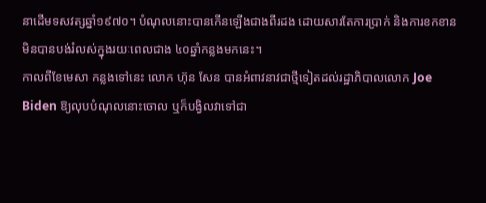នាដើមទសវត្សឆ្នាំ១៩៧០។ បំណុលនោះបានកើនឡើងជាងពីរដង ដោយសារតែការប្រាក់ និងការខកខានមិនបានបង់រំលស់ក្នុងរយៈពេលជាង ៤០ឆ្នាំកន្លងមកនេះ។
កាលពីខែមេសា កន្លងទៅនេះ លោក ហ៊ុន សែន បានអំពាវនាវជាថ្មីទៀតដល់រដ្ឋាភិបាលលោក Joe Biden ឱ្យលុបបំណុលនោះចោល ឬក៏បង្វិលវាទៅជា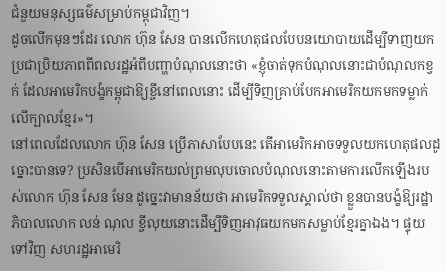ជំនួយមនុស្សធម៌សម្រាប់កម្ពុជាវិញ។
ដូចលើកមុនៗដែរ លោក ហ៊ុន សែន បានលើកហេតុផលបែបនយោបាយដើម្បីទាញយកប្រជាប្រិយភាពពីពលរដ្ឋអំពីបញ្ហាបំណុលនោះថា «ខ្ញុំចាត់ទុកបំណុលនោះជាបំណុលកខ្វក់ ដែលអាមេរិកបង្ខំកម្ពុជាឱ្យខ្ចីនៅពេលនោះ ដើម្បីទិញគ្រាប់បែកអាមេរិកយកមកទម្លាក់លើក្បាលខ្មែរ»។
នៅពេលដែលលោក ហ៊ុន សែន ប្រើភាសាបែបនេះ តើអាមេរិកអាចទទួលយកហេតុផលដូច្នោះបានទេ? ប្រសិនបើអាមេរិកយល់ព្រមលុបចោលបំណុលនោះតាមការលើកឡើងរបស់លោក ហ៊ុន សែន មែន ដូច្នេះវាមានន័យថា អាមេរិកទទួលស្គាល់ថា ខ្លួនបានបង្ខំឱ្យរដ្ឋាភិបាលលោក លន់ ណុល ខ្ចីលុយនោះដើម្បីទិញអាវុធយកមកសម្លាប់ខ្មែរគ្នាឯង។ ផ្ទុយទៅវិញ សហរដ្ឋអាមេរិ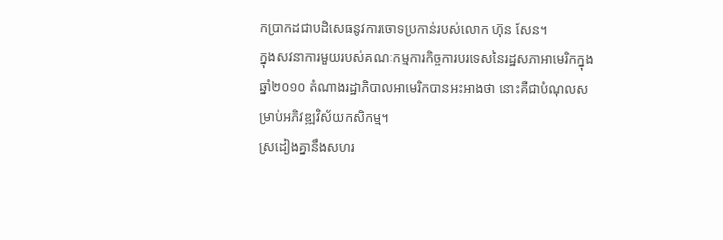កប្រាកដជាបដិសេធនូវការចោទប្រកាន់របស់លោក ហ៊ុន សែន។
ក្នុងសវនាការមួយរបស់គណៈកម្មការកិច្ចការបរទេសនៃរដ្ឋសភាអាមេរិកក្នុងឆ្នាំ២០១០ តំណាងរដ្ឋាភិបាលអាមេរិកបានអះអាងថា នោះគឺជាបំណុលសម្រាប់អភិវឌ្ឍវិស័យកសិកម្ម។
ស្រដៀងគ្នានឹងសហរ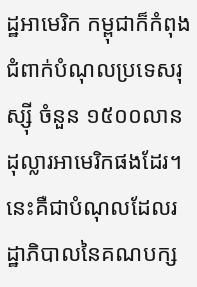ដ្ឋអាមេរិក កម្ពុជាក៏កំពុងជំពាក់បំណុលប្រទេសរុស្ស៊ី ចំនួន ១៥០០លានដុល្លារអាមេរិកផងដែរ។ នេះគឺជាបំណុលដែលរដ្ឋាភិបាលនៃគណបក្ស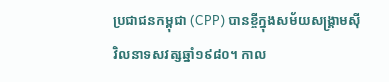ប្រជាជនកម្ពុជា (CPP) បានខ្ចីក្នុងសម័យសង្គ្រាមស៊ីវិលនាទសវត្សឆ្នាំ១៩៨០។ កាល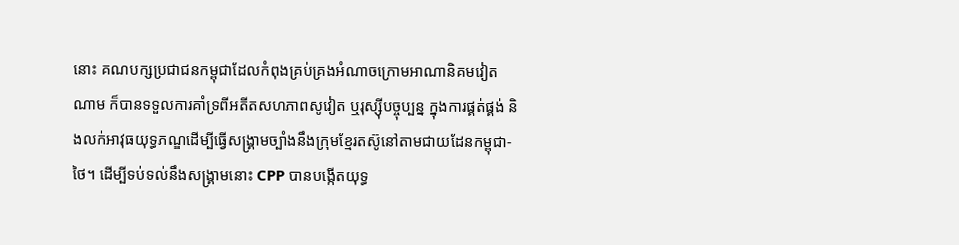នោះ គណបក្សប្រជាជនកម្ពុជាដែលកំពុងគ្រប់គ្រងអំណាចក្រោមអាណានិគមវៀតណាម ក៏បានទទួលការគាំទ្រពីអតីតសហភាពសូវៀត ឬរុស្ស៊ីបច្ចុប្បន្ន ក្នុងការផ្គត់ផ្គង់ និងលក់អាវុធយុទ្ធភណ្ឌដើម្បីធ្វើសង្គ្រាមច្បាំងនឹងក្រុមខ្មែរតស៊ូនៅតាមជាយដែនកម្ពុជា-ថៃ។ ដើម្បីទប់ទល់នឹងសង្គ្រាមនោះ CPP បានបង្កើតយុទ្ធ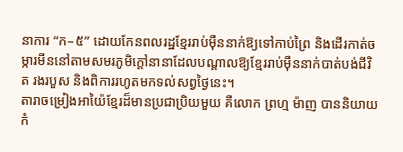នាការ “ក–៥” ដោយកែនពលរដ្ឋខ្មែររាប់ម៉ឺននាក់ឱ្យទៅកាប់ព្រៃ និងដើរកាត់ចម្ការមីននៅតាមសមរភូមិក្តៅនានាដែលបណ្តាលឱ្យខ្មែររាប់ម៉ឺននាក់បាត់បង់ជីវិត រងរបួស និងពិការរហូតមកទល់សព្វថ្ងៃនេះ។
តារាចម្រៀងអាយ៉ៃខ្មែរដ៏មានប្រជាប្រិយមួយ គឺលោក ព្រហ្ម ម៉ាញ បាននិយាយកំ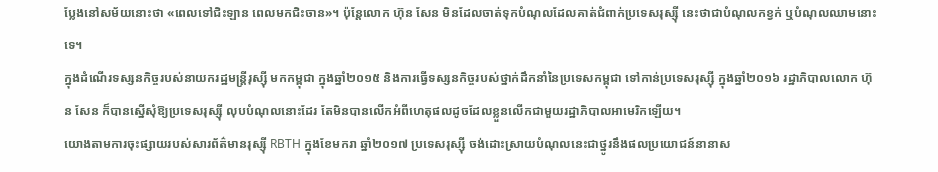ប្លែងនៅសម័យនោះថា «ពេលទៅជិះឡាន ពេលមកជិះចាន»។ ប៉ុន្តែលោក ហ៊ុន សែន មិនដែលចាត់ទុកបំណុលដែលគាត់ជំពាក់ប្រទេសរុស្ស៊ី នេះថាជាបំណុលកខ្វក់ ឬបំណុលឈាមនោះទេ។
ក្នុងដំណើរទស្សនកិច្ចរបស់នាយករដ្ឋមន្ត្រីរុស្ស៊ី មកកម្ពុជា ក្នុងឆ្នាំ២០១៥ និងការធ្វើទស្សនកិច្ចរបស់ថ្នាក់ដឹកនាំនៃប្រទេសកម្ពុជា ទៅកាន់ប្រទេសរុស្ស៊ី ក្នុងឆ្នាំ២០១៦ រដ្ឋាភិបាលលោក ហ៊ុន សែន ក៏បានស្នើសុំឱ្យប្រទេសរុស្ស៊ី លុបបំណុលនោះដែរ តែមិនបានលើកអំពីហេតុផលដូចដែលខ្លួនលើកជាមួយរដ្ឋាភិបាលអាមេរិកឡើយ។
យោងតាមការចុះផ្សាយរបស់សារព័ត៌មានរុស្ស៊ី RBTH ក្នុងខែមករា ឆ្នាំ២០១៧ ប្រទេសរុស្ស៊ី ចង់ដោះស្រាយបំណុលនេះជាថ្នូរនឹងផលប្រយោជន៍នានាស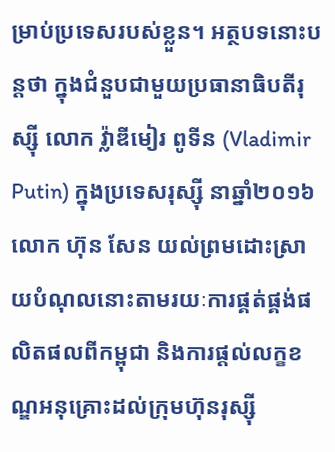ម្រាប់ប្រទេសរបស់ខ្លួន។ អត្ថបទនោះបន្តថា ក្នុងជំនួបជាមួយប្រធានាធិបតីរុស្ស៊ី លោក វ្ល៉ាឌីមៀរ ពូទីន (Vladimir Putin) ក្នុងប្រទេសរុស្ស៊ី នាឆ្នាំ២០១៦ លោក ហ៊ុន សែន យល់ព្រមដោះស្រាយបំណុលនោះតាមរយៈការផ្គត់ផ្គង់ផលិតផលពីកម្ពុជា និងការផ្តល់លក្ខខណ្ឌអនុគ្រោះដល់ក្រុមហ៊ុនរុស្ស៊ី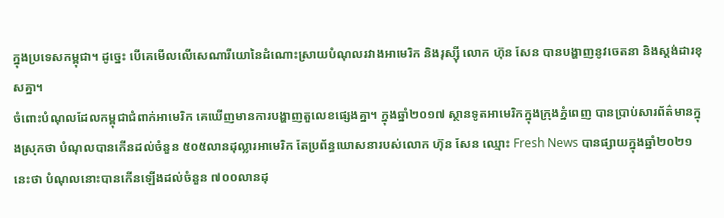ក្នុងប្រទេសកម្ពុជា។ ដូច្នេះ បើគេមើលលើសេណារីយោនៃដំណោះស្រាយបំណុលរវាងអាមេរិក និងរុស្ស៊ី លោក ហ៊ុន សែន បានបង្ហាញនូវចេតនា និងស្តង់ដារខុសគ្នា។
ចំពោះបំណុលដែលកម្ពុជាជំពាក់អាមេរិក គេឃើញមានការបង្ហាញតួលេខផ្សេងគ្នា។ ក្នុងឆ្នាំ២០១៧ ស្ថានទូតអាមេរិកក្នុងក្រុងភ្នំពេញ បានប្រាប់សារព័ត៌មានក្នុងស្រុកថា បំណុលបានកើនដល់ចំនួន ៥០៥លានដុល្លារអាមេរិក តែប្រព័ន្ធឃោសនារបស់លោក ហ៊ុន សែន ឈ្មោះ Fresh News បានផ្សាយក្នុងឆ្នាំ២០២១ នេះថា បំណុលនោះបានកើនឡើងដល់ចំនួន ៧០០លានដុ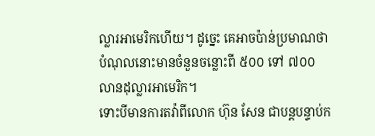ល្លារអាមេរិកហើយ។ ដូច្នេះ គេអាចប៉ាន់ប្រមាណថា បំណុលនោះមានចំនួនចន្លោះពី ៥០០ ទៅ ៧០០លានដុល្លារអាមេរិក។
ទោះបីមានការតវ៉ាពីលោក ហ៊ុន សែន ជាបន្តបន្ទាប់ក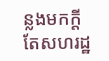ន្លងមកក្តី តែសហរដ្ឋ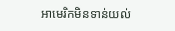អាមេរិកមិនទាន់យល់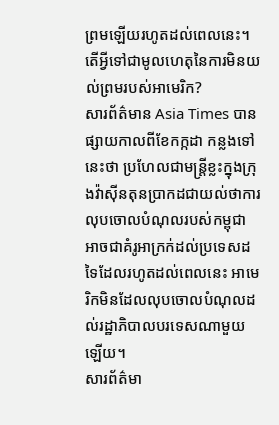ព្រមឡើយរហូតដល់ពេលនេះ។
តើអ្វីទៅជាមូលហេតុនៃការមិនយល់ព្រមរបស់អាមេរិក?
សារព័ត៌មាន Asia Times បានផ្សាយកាលពីខែកក្កដា កន្លងទៅនេះថា ប្រហែលជាមន្ត្រីខ្លះក្នុងក្រុងវ៉ាស៊ីនតុនប្រាកដជាយល់ថាការលុបចោលបំណុលរបស់កម្ពុជា អាចជាគំរូអាក្រក់ដល់ប្រទេសដទៃដែលរហូតដល់ពេលនេះ អាមេរិកមិនដែលលុបចោលបំណុលដល់រដ្ឋាភិបាលបរទេសណាមួយឡើយ។
សារព័ត៌មា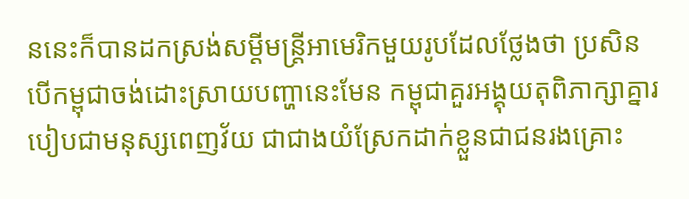ននេះក៏បានដកស្រង់សម្ដីមន្ត្រីអាមេរិកមួយរូបដែលថ្លែងថា ប្រសិនបើកម្ពុជាចង់ដោះស្រាយបញ្ហានេះមែន កម្ពុជាគួរអង្គុយតុពិភាក្សាគ្នារបៀបជាមនុស្សពេញវ័យ ជាជាងយំស្រែកដាក់ខ្លួនជាជនរងគ្រោះ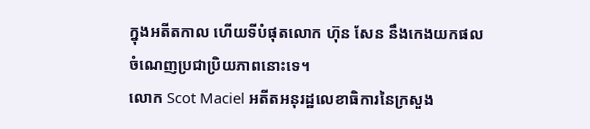ក្នុងអតីតកាល ហើយទីបំផុតលោក ហ៊ុន សែន នឹងកេងយកផលចំណេញប្រជាប្រិយភាពនោះទេ។
លោក Scot Maciel អតីតអនុរដ្ឋលេខាធិការនៃក្រសួង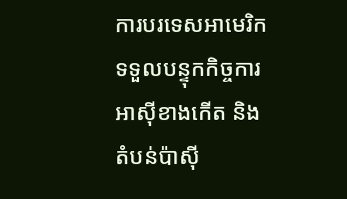ការបរទេសអាមេរិក ទទួលបន្ទុកកិច្ចការអាស៊ីខាងកើត និងតំបន់ប៉ាស៊ី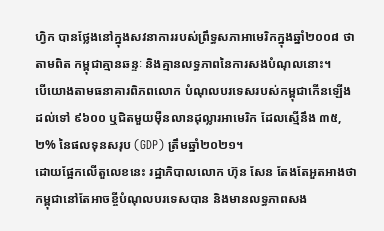ហ្វិក បានថ្លែងនៅក្នុងសវនាការរបស់ព្រឹទ្ធសភាអាមេរិកក្នុងឆ្នាំ២០០៨ ថា តាមពិត កម្ពុជាគ្មានឆន្ទៈ និងគ្មានលទ្ធភាពនៃការសងបំណុលនោះ។
បើយោងតាមធនាគារពិភពលោក បំណុលបរទេសរបស់កម្ពុជាកើនឡើងដល់ទៅ ៩៦០០ ឬជិតមួយម៉ឺនលានដុល្លារអាមេរិក ដែលស្មើនឹង ៣៥,២% នៃផលទុនសរុប (GDP) ត្រឹមឆ្នាំ២០២១។
ដោយផ្អែកលើតួលេខនេះ រដ្ឋាភិបាលលោក ហ៊ុន សែន តែងតែអួតអាងថាកម្ពុជានៅតែអាចខ្ចីបំណុលបរទេសបាន និងមានលទ្ធភាពសង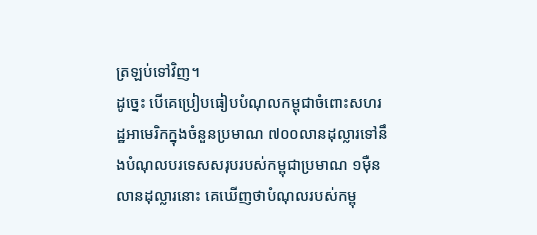ត្រឡប់ទៅវិញ។
ដូច្នេះ បើគេប្រៀបធៀបបំណុលកម្ពុជាចំពោះសហរដ្ឋអាមេរិកក្នុងចំនួនប្រមាណ ៧០០លានដុល្លារទៅនឹងបំណុលបរទេសសរុបរបស់កម្ពុជាប្រមាណ ១ម៉ឺនលានដុល្លារនោះ គេឃើញថាបំណុលរបស់កម្ពុ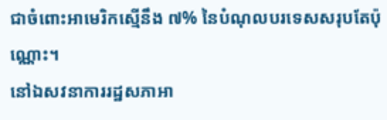ជាចំពោះអាមេរិកស្មើនឹង ៧% នៃបំណុលបរទេសសរុបតែប៉ុណ្ណោះ។
នៅឯសវនាការរដ្ឋសភាអា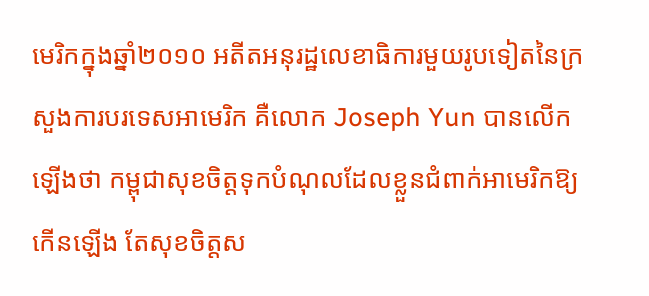មេរិកក្នុងឆ្នាំ២០១០ អតីតអនុរដ្ឋលេខាធិការមួយរូបទៀតនៃក្រសួងការបរទេសអាមេរិក គឺលោក Joseph Yun បានលើកឡើងថា កម្ពុជាសុខចិត្តទុកបំណុលដែលខ្លួនជំពាក់អាមេរិកឱ្យកើនឡើង តែសុខចិត្តស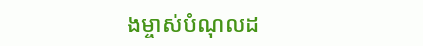ងម្ចាស់បំណុលដ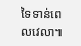ទៃទាន់ពេលវេលា៕